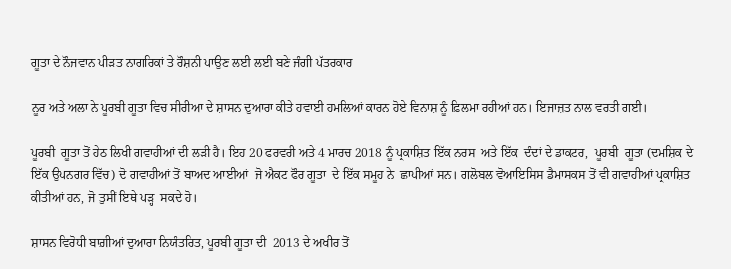ਗੂਤਾ ਦੇ ਨੌਜਵਾਨ ਪੀੜਤ ਨਾਗਰਿਕਾਂ ਤੇ ਰੌਸ਼ਨੀ ਪਾਉਣ ਲਈ ਲਈ ਬਣੇ ਜੰਗੀ ਪੱਤਰਕਾਰ

ਨੂਰ ਅਤੇ ਅਲਾ ਨੇ ਪੂਰਬੀ ਗੂਤਾ ਵਿਚ ਸੀਰੀਆ ਦੇ ਸ਼ਾਸਨ ਦੁਆਰਾ ਕੀਤੇ ਹਵਾਈ ਹਮਲਿਆਂ ਕਾਰਨ ਹੋਏ ਵਿਨਾਸ਼ ਨੂੰ ਫ਼ਿਲਮਾ ਰਹੀਆਂ ਹਨ। ਇਜਾਜ਼ਤ ਨਾਲ ਵਰਤੀ ਗਈ।

ਪੂਰਬੀ  ਗੂਤਾ ਤੋਂ ਹੇਠ ਲਿਖੀ ਗਵਾਹੀਆਂ ਦੀ ਲੜੀ ਹੈ। ਇਹ 20 ਫਰਵਰੀ ਅਤੇ 4 ਮਾਰਚ 2018 ਨੂੰ ਪ੍ਰਕਾਸ਼ਿਤ ਇੱਕ ਨਰਸ  ਅਤੇ ਇੱਕ  ਦੰਦਾਂ ਦੇ ਡਾਕਟਰ,  ਪੂਰਬੀ  ਗੂਤਾ (ਦਮਸ਼ਿਕ ਦੇ ਇੱਕ ਉਪਨਗਰ ਵਿੱਚ) ਦੋ ਗਵਾਹੀਆਂ ਤੋਂ ਬਾਅਦ ਆਈਆਂ  ਜੋ ਐਕਟ ਫੌਰ ਗੂਤਾ  ਦੇ ਇੱਕ ਸਮੂਹ ਨੇ  ਛਾਪੀਆਂ ਸਨ। ਗਲੋਬਲ ਵੋਆਇਸਿਸ ਡੈਮਾਸਕਸ ਤੋਂ ਵੀ ਗਵਾਹੀਆਂ ਪ੍ਰਕਾਸ਼ਿਤ ਕੀਤੀਆਂ ਹਨ, ਜੋ ਤੁਸੀਂ ਇਥੇ ਪੜ੍ਹ  ਸਕਦੇ ਹੋ।

ਸ਼ਾਸਨ ਵਿਰੋਧੀ ਬਾਗ਼ੀਆਂ ਦੁਆਰਾ ਨਿਯੰਤਰਿਤ, ਪੂਰਬੀ ਗੂਤਾ ਦੀ  2013 ਦੇ ਅਖੀਰ ਤੋਂ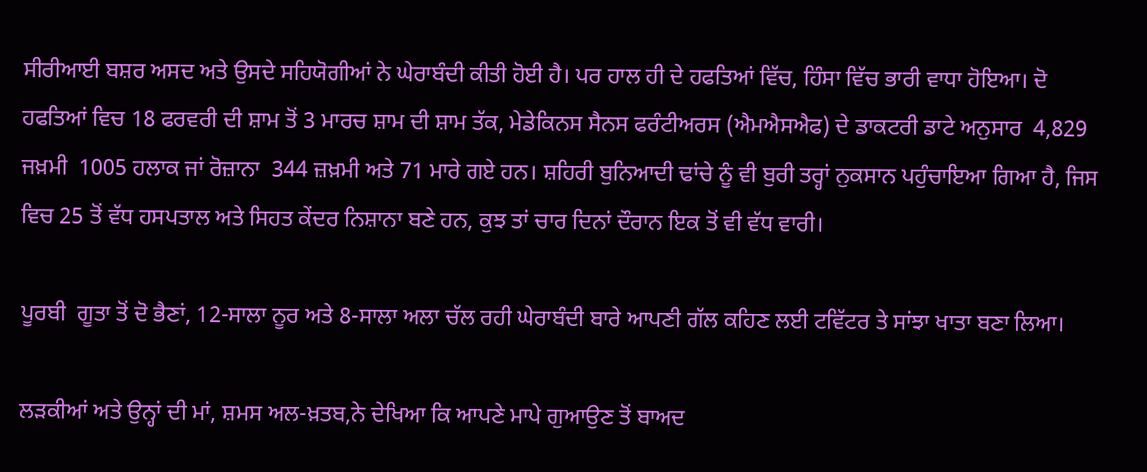ਸੀਰੀਆਈ ਬਸ਼ਰ ਅਸਦ ਅਤੇ ਉਸਦੇ ਸਹਿਯੋਗੀਆਂ ਨੇ ਘੇਰਾਬੰਦੀ ਕੀਤੀ ਹੋਈ ਹੈ। ਪਰ ਹਾਲ ਹੀ ਦੇ ਹਫਤਿਆਂ ਵਿੱਚ, ਹਿੰਸਾ ਵਿੱਚ ਭਾਰੀ ਵਾਧਾ ਹੋਇਆ। ਦੋ ਹਫਤਿਆਂ ਵਿਚ 18 ਫਰਵਰੀ ਦੀ ਸ਼ਾਮ ਤੋਂ 3 ਮਾਰਚ ਸ਼ਾਮ ਦੀ ਸ਼ਾਮ ਤੱਕ, ਮੇਡੇਕਿਨਸ ਸੈਨਸ ਫਰੰਟੀਅਰਸ (ਐਮਐਸਐਫ) ਦੇ ਡਾਕਟਰੀ ਡਾਟੇ ਅਨੁਸਾਰ  4,829 ਜਖ਼ਮੀ  1005 ਹਲਾਕ ਜਾਂ ਰੋਜ਼ਾਨਾ  344 ਜ਼ਖ਼ਮੀ ਅਤੇ 71 ਮਾਰੇ ਗਏ ਹਨ। ਸ਼ਹਿਰੀ ਬੁਨਿਆਦੀ ਢਾਂਚੇ ਨੂੰ ਵੀ ਬੁਰੀ ਤਰ੍ਹਾਂ ਨੁਕਸਾਨ ਪਹੁੰਚਾਇਆ ਗਿਆ ਹੈ, ਜਿਸ ਵਿਚ 25 ਤੋਂ ਵੱਧ ਹਸਪਤਾਲ ਅਤੇ ਸਿਹਤ ਕੇਂਦਰ ਨਿਸ਼ਾਨਾ ਬਣੇ ਹਨ, ਕੁਝ ਤਾਂ ਚਾਰ ਦਿਨਾਂ ਦੌਰਾਨ ਇਕ ਤੋਂ ਵੀ ਵੱਧ ਵਾਰੀ।

ਪੂਰਬੀ  ਗੂਤਾ ਤੋਂ ਦੋ ਭੈਣਾਂ, 12-ਸਾਲਾ ਨੂਰ ਅਤੇ 8-ਸਾਲਾ ਅਲਾ ਚੱਲ ਰਹੀ ਘੇਰਾਬੰਦੀ ਬਾਰੇ ਆਪਣੀ ਗੱਲ ਕਹਿਣ ਲਈ ਟਵਿੱਟਰ ਤੇ ਸਾਂਝਾ ਖਾਤਾ ਬਣਾ ਲਿਆ।

ਲੜਕੀਆਂ ਅਤੇ ਉਨ੍ਹਾਂ ਦੀ ਮਾਂ, ਸ਼ਮਸ ਅਲ-ਖ਼ਤਬ,ਨੇ ਦੇਖਿਆ ਕਿ ਆਪਣੇ ਮਾਪੇ ਗੁਆਉਣ ਤੋਂ ਬਾਅਦ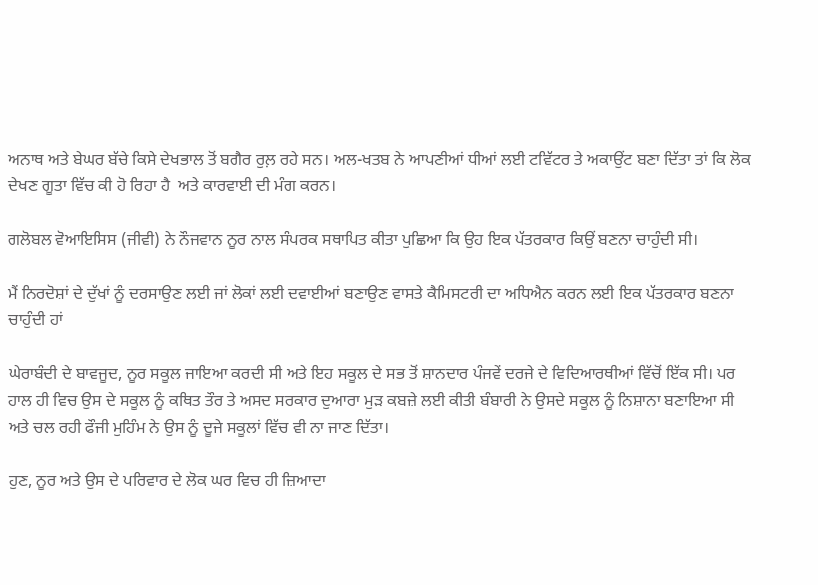ਅਨਾਥ ਅਤੇ ਬੇਘਰ ਬੱਚੇ ਕਿਸੇ ਦੇਖਭਾਲ ਤੋਂ ਬਗੈਰ ਰੁਲ਼ ਰਹੇ ਸਨ। ਅਲ-ਖਤਬ ਨੇ ਆਪਣੀਆਂ ਧੀਆਂ ਲਈ ਟਵਿੱਟਰ ਤੇ ਅਕਾਉਂਟ ਬਣਾ ਦਿੱਤਾ ਤਾਂ ਕਿ ਲੋਕ ਦੇਖਣ ਗੂਤਾ ਵਿੱਚ ਕੀ ਹੋ ਰਿਹਾ ਹੈ  ਅਤੇ ਕਾਰਵਾਈ ਦੀ ਮੰਗ ਕਰਨ।

ਗਲੋਬਲ ਵੋਆਇਸਿਸ (ਜੀਵੀ) ਨੇ ਨੌਜਵਾਨ ਨੂਰ ਨਾਲ ਸੰਪਰਕ ਸਥਾਪਿਤ ਕੀਤਾ ਪੁਛਿਆ ਕਿ ਉਹ ਇਕ ਪੱਤਰਕਾਰ ਕਿਉਂ ਬਣਨਾ ਚਾਹੁੰਦੀ ਸੀ।

ਮੈਂ ਨਿਰਦੋਸ਼ਾਂ ਦੇ ਦੁੱਖਾਂ ਨੂੰ ਦਰਸਾਉਣ ਲਈ ਜਾਂ ਲੋਕਾਂ ਲਈ ਦਵਾਈਆਂ ਬਣਾਉਣ ਵਾਸਤੇ ਕੈਮਿਸਟਰੀ ਦਾ ਅਧਿਐਨ ਕਰਨ ਲਈ ਇਕ ਪੱਤਰਕਾਰ ਬਣਨਾ ਚਾਹੁੰਦੀ ਹਾਂ

ਘੇਰਾਬੰਦੀ ਦੇ ਬਾਵਜੂਦ, ਨੂਰ ਸਕੂਲ ਜਾਇਆ ਕਰਦੀ ਸੀ ਅਤੇ ਇਹ ਸਕੂਲ ਦੇ ਸਭ ਤੋਂ ਸ਼ਾਨਦਾਰ ਪੰਜਵੇਂ ਦਰਜੇ ਦੇ ਵਿਦਿਆਰਥੀਆਂ ਵਿੱਚੋਂ ਇੱਕ ਸੀ। ਪਰ ਹਾਲ ਹੀ ਵਿਚ ਉਸ ਦੇ ਸਕੂਲ ਨੂੰ ਕਥਿਤ ਤੌਰ ਤੇ ਅਸਦ ਸਰਕਾਰ ਦੁਆਰਾ ਮੁੜ ਕਬਜ਼ੇ ਲਈ ਕੀਤੀ ਬੰਬਾਰੀ ਨੇ ਉਸਦੇ ਸਕੂਲ ਨੂੰ ਨਿਸ਼ਾਨਾ ਬਣਾਇਆ ਸੀ ਅਤੇ ਚਲ ਰਹੀ ਫੌਜੀ ਮੁਹਿੰਮ ਨੇ ਉਸ ਨੂੰ ਦੂਜੇ ਸਕੂਲਾਂ ਵਿੱਚ ਵੀ ਨਾ ਜਾਣ ਦਿੱਤਾ।

ਹੁਣ, ਨੂਰ ਅਤੇ ਉਸ ਦੇ ਪਰਿਵਾਰ ਦੇ ਲੋਕ ਘਰ ਵਿਚ ਹੀ ਜ਼ਿਆਦਾ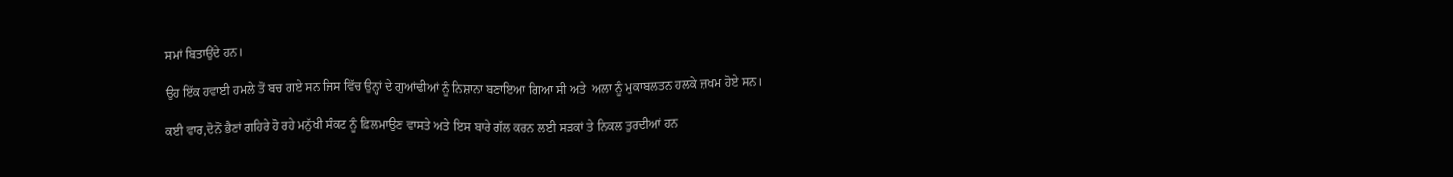ਸਮਾਂ ਬਿਤਾਉਂਦੇ ਹਨ।

ਉਹ ਇੱਕ ਹਵਾਈ ਹਮਲੇ ਤੋਂ ਬਚ ਗਏ ਸਨ ਜਿਸ ਵਿੱਚ ਉਨ੍ਹਾਂ ਦੇ ਗੁਆਂਢੀਆਂ ਨੂੰ ਨਿਸ਼ਾਨਾ ਬਣਾਇਆ ਗਿਆ ਸੀ ਅਤੇ  ਅਲਾ ਨੂੰ ਮੁਕਾਬਲਤਨ ਹਲਕੇ ਜ਼ਖਮ ਹੋਏ ਸਨ।

ਕਈ ਵਾਰ,ਦੋਨੋਂ ਭੈਣਾਂ ਗਹਿਰੇ ਹੋ ਰਹੇ ਮਨੁੱਖੀ ਸੰਕਟ ਨੂੰ ਫ਼ਿਲਮਾਉਣ ਵਾਸਤੇ ਅਤੇ ਇਸ ਬਾਰੇ ਗੱਲ ਕਰਨ ਲਈ ਸੜਕਾਂ ਤੇ ਨਿਕਲ ਤੁਰਦੀਆਂ ਹਨ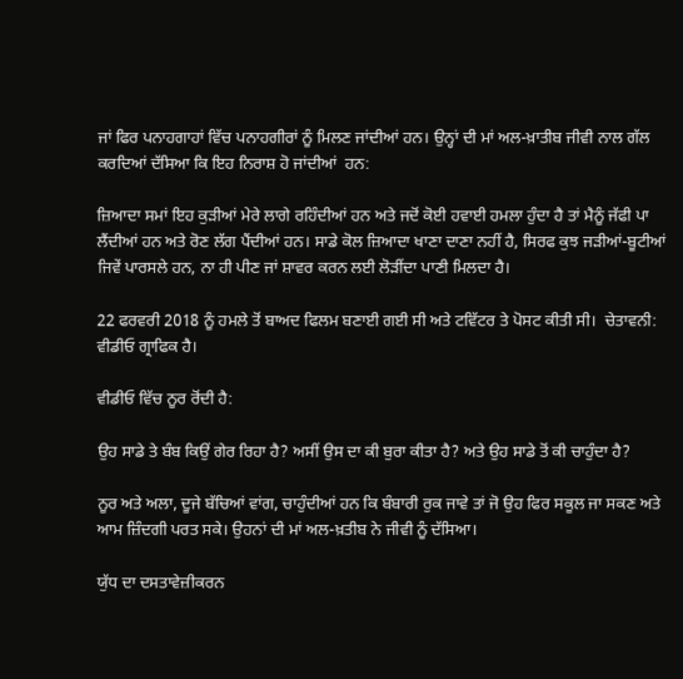ਜਾਂ ਫਿਰ ਪਨਾਹਗਾਹਾਂ ਵਿੱਚ ਪਨਾਹਗੀਰਾਂ ਨੂੰ ਮਿਲਣ ਜਾਂਦੀਆਂ ਹਨ। ਉਨ੍ਹਾਂ ਦੀ ਮਾਂ ਅਲ-ਖ਼ਾਤੀਬ ਜੀਵੀ ਨਾਲ ਗੱਲ ਕਰਦਿਆਂ ਦੱਸਿਆ ਕਿ ਇਹ ਨਿਰਾਸ਼ ਹੋ ਜਾਂਦੀਆਂ  ਹਨ:

ਜ਼ਿਆਦਾ ਸਮਾਂ ਇਹ ਕੁੜੀਆਂ ਮੇਰੇ ਲਾਗੇ ਰਹਿੰਦੀਆਂ ਹਨ ਅਤੇ ਜਦੋਂ ਕੋਈ ਹਵਾਈ ਹਮਲਾ ਹੁੰਦਾ ਹੈ ਤਾਂ ਮੈਨੂੰ ਜੱਫੀ ਪਾ ਲੈਂਦੀਆਂ ਹਨ ਅਤੇ ਰੋਣ ਲੱਗ ਪੈਂਦੀਆਂ ਹਨ। ਸਾਡੇ ਕੋਲ ਜ਼ਿਆਦਾ ਖਾਣਾ ਦਾਣਾ ਨਹੀਂ ਹੈ, ਸਿਰਫ ਕੁਝ ਜੜੀਆਂ-ਬੂਟੀਆਂ ਜਿਵੇਂ ਪਾਰਸਲੇ ਹਨ, ਨਾ ਹੀ ਪੀਣ ਜਾਂ ਸ਼ਾਵਰ ਕਰਨ ਲਈ ਲੋੜੀਂਦਾ ਪਾਣੀ ਮਿਲਦਾ ਹੈ।

22 ਫਰਵਰੀ 2018 ਨੂੰ ਹਮਲੇ ਤੋਂ ਬਾਅਦ ਫਿਲਮ ਬਣਾਈ ਗਈ ਸੀ ਅਤੇ ਟਵਿੱਟਰ ਤੇ ਪੋਸਟ ਕੀਤੀ ਸੀ।  ਚੇਤਾਵਨੀ: ਵੀਡੀਓ ਗ੍ਰਾਫਿਕ ਹੈ।

ਵੀਡੀਓ ਵਿੱਚ ਨੂਰ ਰੋਂਦੀ ਹੈ:

ਉਹ ਸਾਡੇ ਤੇ ਬੰਬ ਕਿਉਂ ਗੇਰ ਰਿਹਾ ਹੈ? ਅਸੀਂ ਉਸ ਦਾ ਕੀ ਬੁਰਾ ਕੀਤਾ ਹੈ? ਅਤੇ ਉਹ ਸਾਡੇ ਤੋਂ ਕੀ ਚਾਹੁੰਦਾ ਹੈ?

ਨੂਰ ਅਤੇ ਅਲਾ, ਦੂਜੇ ਬੱਚਿਆਂ ਵਾਂਗ, ਚਾਹੁੰਦੀਆਂ ਹਨ ਕਿ ਬੰਬਾਰੀ ਰੁਕ ਜਾਵੇ ਤਾਂ ਜੋ ਉਹ ਫਿਰ ਸਕੂਲ ਜਾ ਸਕਣ ਅਤੇ ਆਮ ਜ਼ਿੰਦਗੀ ਪਰਤ ਸਕੇ। ਉਹਨਾਂ ਦੀ ਮਾਂ ਅਲ-ਖ਼ਤੀਬ ਨੇ ਜੀਵੀ ਨੂੰ ਦੱਸਿਆ।

ਯੁੱਧ ਦਾ ਦਸਤਾਵੇਜ਼ੀਕਰਨ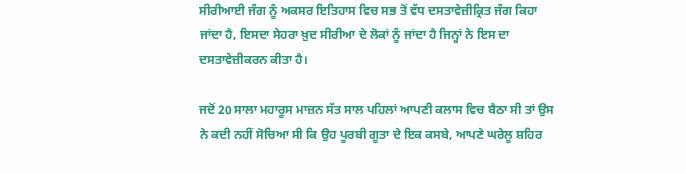ਸੀਰੀਆਈ ਜੰਗ ਨੂੰ ਅਕਸਰ ਇਤਿਹਾਸ ਵਿਚ ਸਭ ਤੋਂ ਵੱਧ ਦਸਤਾਵੇਜ਼ੀਕ੍ਰਿਤ ਜੰਗ ਕਿਹਾ ਜਾਂਦਾ ਹੈ, ਇਸਦਾ ਸੇਹਰਾ ਖ਼ੁਦ ਸੀਰੀਆ ਦੇ ਲੋਕਾਂ ਨੂੰ ਜਾਂਦਾ ਹੈ ਜਿਨ੍ਹਾਂ ਨੇ ਇਸ ਦਾ ਦਸਤਾਵੇਜ਼ੀਕਰਨ ਕੀਤਾ ਹੈ।

ਜਦੋਂ 20 ਸਾਲਾ ਮਹਾਰੂਸ ਮਾਜ਼ਨ ਸੱਤ ਸਾਲ ਪਹਿਲਾਂ ਆਪਣੀ ਕਲਾਸ ਵਿਚ ਬੈਠਾ ਸੀ ਤਾਂ ਉਸ ਨੇ ਕਦੀ ਨਹੀਂ ਸੋਚਿਆ ਸੀ ਕਿ ਉਹ ਪੂਰਬੀ ਗੂਤਾ ਦੇ ਇਕ ਕਸਬੇ, ਆਪਣੇ ਘਰੇਲੂ ਸ਼ਹਿਰ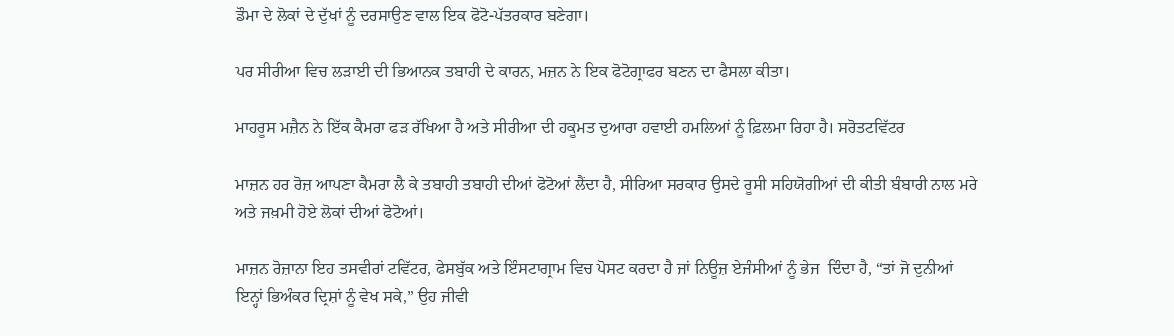ਡੌਮਾ ਦੇ ਲੋਕਾਂ ਦੇ ਦੁੱਖਾਂ ਨੂੰ ਦਰਸਾਉਣ ਵਾਲ ਇਕ ਫੋਟੋ-ਪੱਤਰਕਾਰ ਬਣੇਗਾ।

ਪਰ ਸੀਰੀਆ ਵਿਚ ਲੜਾਈ ਦੀ ਭਿਆਨਕ ਤਬਾਹੀ ਦੇ ਕਾਰਨ, ਮਜ਼ਨ ਨੇ ਇਕ ਫੋਟੋਗ੍ਰਾਫਰ ਬਣਨ ਦਾ ਫੈਸਲਾ ਕੀਤਾ।

ਮਾਹਰੂਸ ਮਜ਼ੈਨ ਨੇ ਇੱਕ ਕੈਮਰਾ ਫੜ ਰੱਖਿਆ ਹੈ ਅਤੇ ਸੀਰੀਆ ਦੀ ਹਕੂਮਤ ਦੁਆਰਾ ਹਵਾਈ ਹਮਲਿਆਂ ਨੂੰ ਫ਼ਿਲਮਾ ਰਿਹਾ ਹੈ। ਸਰੋਤਟਵਿੱਟਰ

ਮਾਜ਼ਨ ਹਰ ਰੋਜ਼ ਆਪਣਾ ਕੈਮਰਾ ਲੈ ਕੇ ਤਬਾਹੀ ਤਬਾਹੀ ਦੀਆਂ ਫੋਟੋਆਂ ਲੈਂਦਾ ਹੈ, ਸੀਰਿਆ ਸਰਕਾਰ ਉਸਦੇ ਰੂਸੀ ਸਹਿਯੋਗੀਆਂ ਦੀ ਕੀਤੀ ਬੰਬਾਰੀ ਨਾਲ ਮਰੇ ਅਤੇ ਜਖ਼ਮੀ ਹੋਏ ਲੋਕਾਂ ਦੀਆਂ ਫੋਟੋਆਂ।

ਮਾਜ਼ਨ ਰੋਜ਼ਾਨਾ ਇਹ ਤਸਵੀਰਾਂ ਟਵਿੱਟਰ, ਫੇਸਬੁੱਕ ਅਤੇ ਇੰਸਟਾਗ੍ਰਾਮ ਵਿਚ ਪੋਸਟ ਕਰਦਾ ਹੈ ਜਾਂ ਨਿਊਜ਼ ਏਜੰਸੀਆਂ ਨੂੰ ਭੇਜ  ਦਿੰਦਾ ਹੈ, “ਤਾਂ ਜੋ ਦੁਨੀਆਂ ਇਨ੍ਹਾਂ ਭਿਅੰਕਰ ਦ੍ਰਿਸ਼ਾਂ ਨੂੰ ਵੇਖ ਸਕੇ,” ਉਹ ਜੀਵੀ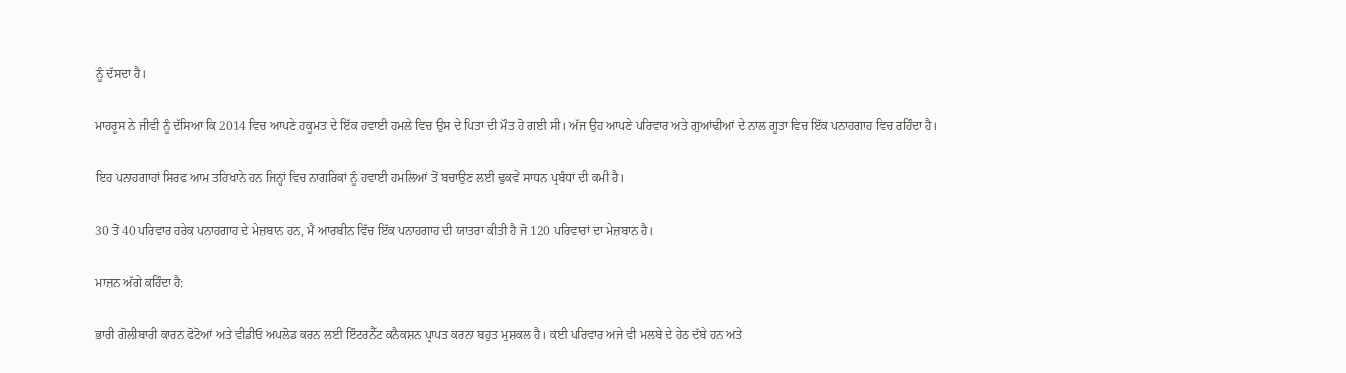ਨੂੰ ਦੱਸਦਾ ਹੈ।

ਮਾਹਰੂਸ ਨੇ ਜੀਵੀ ਨੂੰ ਦੱਸਿਆ ਕਿ 2014 ਵਿਚ ਆਪਣੇ ਹਕੂਮਤ ਦੇ ਇੱਕ ਹਵਾਈ ਹਮਲੇ ਵਿਚ ਉਸ ਦੇ ਪਿਤਾ ਦੀ ਮੌਤ ਹੋ ਗਈ ਸੀ। ਅੱਜ ਉਹ ਆਪਣੇ ਪਰਿਵਾਰ ਅਤੇ ਗੁਆਂਢੀਆਂ ਦੇ ਨਾਲ ਗੂਤਾ ਵਿਚ ਇੱਕ ਪਨਾਹਗਾਹ ਵਿਚ ਰਹਿੰਦਾ ਹੈ।

ਇਹ ਪਨਾਹਗਾਹਾਂ ਸਿਰਫ ਆਮ ਤਹਿਖਾਨੇ ਹਨ ਜਿਨ੍ਹਾਂ ਵਿਚ ਨਾਗਰਿਕਾਂ ਨੂੰ ਹਵਾਈ ਹਮਲਿਆਂ ਤੋਂ ਬਚਾਉਣ ਲਈ ਢੁਕਵੇਂ ਸਾਧਨ ਪ੍ਰਬੰਧਾਂ ਦੀ ਕਮੀ ਹੈ।

30 ਤੋਂ 40 ਪਰਿਵਾਰ ਹਰੇਕ ਪਨਾਹਗਾਹ ਦੇ ਮੇਜ਼ਬਾਨ ਹਨ, ਮੈਂ ਆਰਬੀਨ ਵਿੱਚ ਇੱਕ ਪਨਾਹਗਾਹ ਦੀ ਯਾਤਰਾ ਕੀਤੀ ਹੈ ਜੋ 120 ਪਰਿਵਾਰਾਂ ਦਾ ਮੇਜ਼ਬਾਨ ਹੈ।

ਮਾਜ਼ਨ ਅੱਗੇ ਕਹਿੰਦਾ ਹੈ:

ਭਾਰੀ ਗੋਲੀਬਾਰੀ ਕਾਰਨ ਫੋਟੋਆਂ ਅਤੇ ਵੀਡੀਓ ਅਪਲੋਡ ਕਰਨ ਲਈ ਇੰਟਰਨੈੱਟ ਕਨੈਕਸ਼ਨ ਪ੍ਰਾਪਤ ਕਰਨਾ ਬਹੁਤ ਮੁਸ਼ਕਲ ਹੈ। ਕਈ ਪਰਿਵਾਰ ਅਜੇ ਵੀ ਮਲਬੇ ਦੇ ਹੇਠ ਦੱਬੇ ਹਨ ਅਤੇ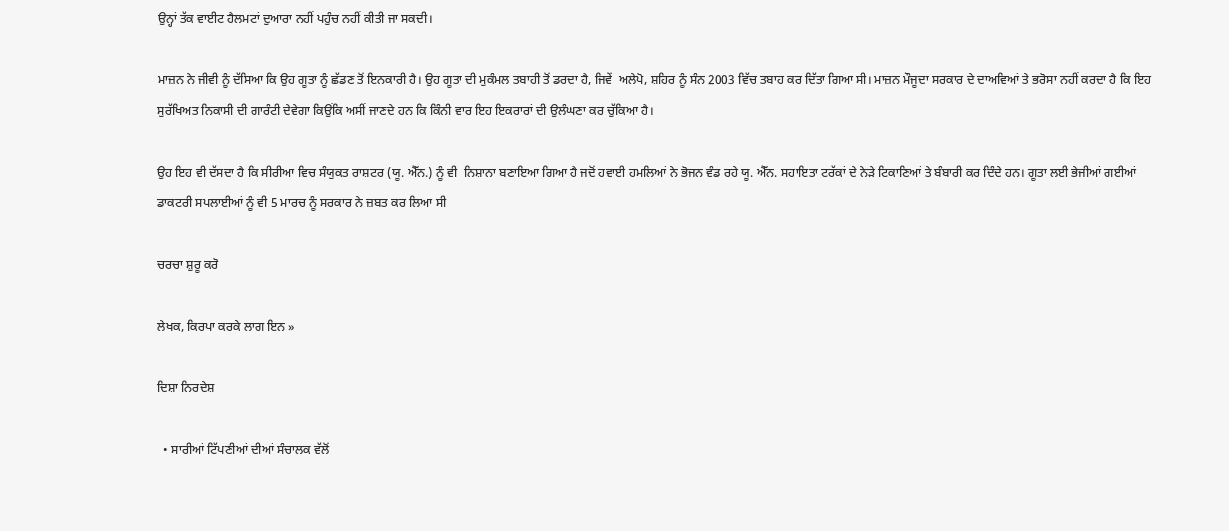ਉਨ੍ਹਾਂ ਤੱਕ ਵਾਈਟ ਹੈਲਮਟਾਂ ਦੁਆਰਾ ਨਹੀਂ ਪਹੁੰਚ ਨਹੀਂ ਕੀਤੀ ਜਾ ਸਕਦੀ।

ਮਾਜ਼ਨ ਨੇ ਜੀਵੀ ਨੂੰ ਦੱਸਿਆ ਕਿ ਉਹ ਗੂਤਾ ਨੂੰ ਛੱਡਣ ਤੋਂ ਇਨਕਾਰੀ ਹੈ। ਉਹ ਗੂਤਾ ਦੀ ਮੁਕੰਮਲ ਤਬਾਹੀ ਤੋਂ ਡਰਦਾ ਹੈ, ਜਿਵੇਂ  ਅਲੇਪੋ, ਸ਼ਹਿਰ ਨੂੰ ਸੰਨ 2003 ਵਿੱਚ ਤਬਾਹ ਕਰ ਦਿੱਤਾ ਗਿਆ ਸੀ। ਮਾਜ਼ਨ ਮੌਜੂਦਾ ਸਰਕਾਰ ਦੇ ਦਾਅਵਿਆਂ ਤੇ ਭਰੋਸਾ ਨਹੀਂ ਕਰਦਾ ਹੈ ਕਿ ਇਹ ਸੁਰੱਖਿਅਤ ਨਿਕਾਸੀ ਦੀ ਗਾਰੰਟੀ ਦੇਵੇਗਾ ਕਿਉਂਕਿ ਅਸੀਂ ਜਾਣਦੇ ਹਨ ਕਿ ਕਿੰਨੀ ਵਾਰ ਇਹ ਇਕਰਾਰਾਂ ਦੀ ਉਲੰਘਣਾ ਕਰ ਚੁੱਕਿਆ ਹੈ।

ਉਹ ਇਹ ਵੀ ਦੱਸਦਾ ਹੈ ਕਿ ਸੀਰੀਆ ਵਿਚ ਸੰਯੁਕਤ ਰਾਸ਼ਟਰ (ਯੂ. ਐੱਨ.) ਨੂੰ ਵੀ  ਨਿਸ਼ਾਨਾ ਬਣਾਇਆ ਗਿਆ ਹੈ ਜਦੋਂ ਹਵਾਈ ਹਮਲਿਆਂ ਨੇ ਭੋਜਨ ਵੰਡ ਰਹੇ ਯੂ. ਐੱਨ. ਸਹਾਇਤਾ ਟਰੱਕਾਂ ਦੇ ਨੇੜੇ ਟਿਕਾਣਿਆਂ ਤੇ ਬੰਬਾਰੀ ਕਰ ਦਿੰਦੇ ਹਨ। ਗੂਤਾ ਲਈ ਭੇਜੀਆਂ ਗਈਆਂ ਡਾਕਟਰੀ ਸਪਲਾਈਆਂ ਨੂੰ ਵੀ 5 ਮਾਰਚ ਨੂੰ ਸਰਕਾਰ ਨੇ ਜ਼ਬਤ ਕਰ ਲਿਆ ਸੀ

ਚਰਚਾ ਸ਼ੁਰੂ ਕਰੋ

ਲੇਖਕ, ਕਿਰਪਾ ਕਰਕੇ ਲਾਗ ਇਨ »

ਦਿਸ਼ਾ ਨਿਰਦੇਸ਼

  • ਸਾਰੀਆਂ ਟਿੱਪਣੀਆਂ ਦੀਆਂ ਸੰਚਾਲਕ ਵੱਲੋਂ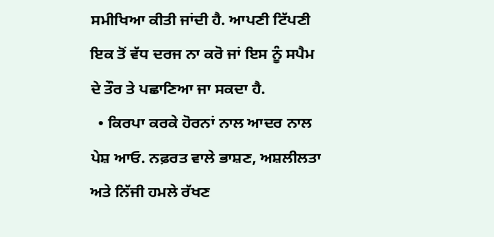ਸਮੀਖਿਆ ਕੀਤੀ ਜਾਂਦੀ ਹੈ. ਆਪਣੀ ਟਿੱਪਣੀ ਇਕ ਤੋਂ ਵੱਧ ਦਰਜ ਨਾ ਕਰੋ ਜਾਂ ਇਸ ਨੂੰ ਸਪੈਮ ਦੇ ਤੌਰ ਤੇ ਪਛਾਣਿਆ ਜਾ ਸਕਦਾ ਹੈ.
  • ਕਿਰਪਾ ਕਰਕੇ ਹੋਰਨਾਂ ਨਾਲ ਆਦਰ ਨਾਲ ਪੇਸ਼ ਆਓ. ਨਫ਼ਰਤ ਵਾਲੇ ਭਾਸ਼ਣ, ਅਸ਼ਲੀਲਤਾ ਅਤੇ ਨਿੱਜੀ ਹਮਲੇ ਰੱਖਣ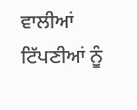ਵਾਲੀਆਂ ਟਿੱਪਣੀਆਂ ਨੂੰ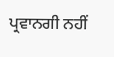ਪ੍ਰਵਾਨਗੀ ਨਹੀਂ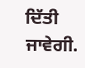ਦਿੱਤੀ ਜਾਵੇਗੀ.